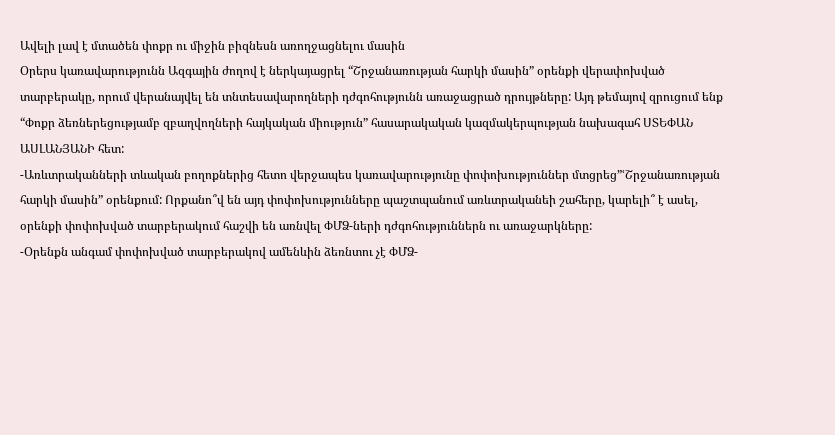Ավելի լավ է մտածեն փոքր ու միջին բիզնեսն առողջացնելու մասին
Օրերս կառավարությունն Ազգային ժողով է ներկայացրել “Շրջանառության հարկի մասին” օրենքի վերափոխված տարբերակը, որում վերանայվել են տնտեսավարողների դժգոհությունն առաջացրած դրույթները: Այդ թեմայով զրուցում ենք “Փոքր ձեռներեցությամբ զբաղվողների հայկական միություն” հասարակական կազմակերպության նախագահ ՍՏԵՓԱՆ ԱՍԼԱՆՅԱՆԻ հետ:
-Առևտրականների տևական բողոքներից հետո վերջապես կառավարությունը փոփոխություններ մտցրեց”ՙՇրջանառության հարկի մասին” օրենքում: Որքանո՞վ են այդ փոփոխությունները պաշտպանում առևտրականեի շահերը, կարելի՞ է ասել, օրենքի փոփոխված տարբերակում հաշվի են առնվել ՓՄՁ-ների դժգոհություններն ու առաջարկները:
-Օրենքն անգամ փոփոխված տարբերակով ամենևին ձեռնտու չէ ՓՄՁ-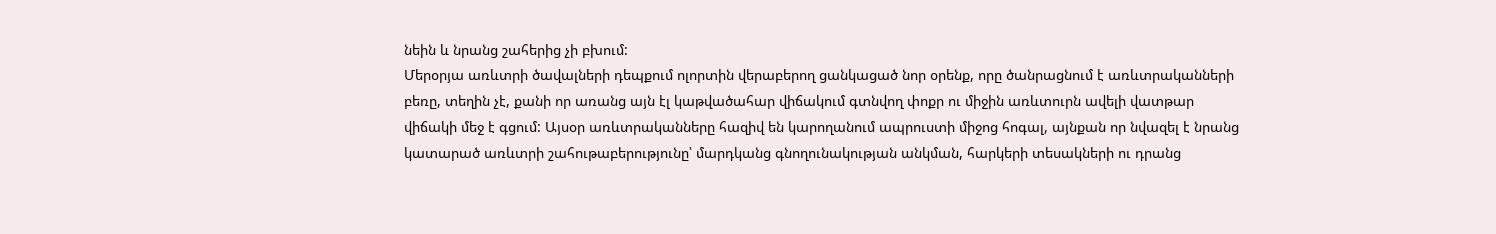նեին և նրանց շահերից չի բխում:
Մերօրյա առևտրի ծավալների դեպքում ոլորտին վերաբերող ցանկացած նոր օրենք, որը ծանրացնում է առևտրականների բեռը, տեղին չէ, քանի որ առանց այն էլ կաթվածահար վիճակում գտնվող փոքր ու միջին առևտուրն ավելի վատթար վիճակի մեջ է գցում: Այսօր առևտրականները հազիվ են կարողանում ապրուստի միջոց հոգալ, այնքան որ նվազել է նրանց կատարած առևտրի շահութաբերությունը՝ մարդկանց գնողունակության անկման, հարկերի տեսակների ու դրանց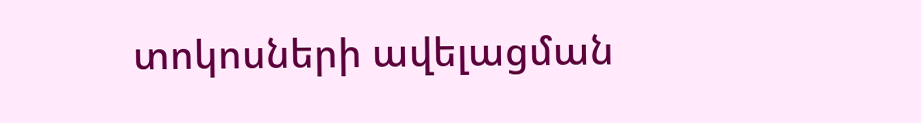տոկոսների ավելացման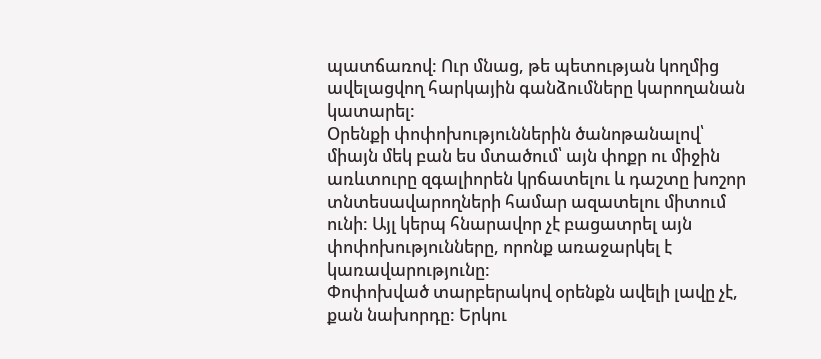պատճառով: Ուր մնաց, թե պետության կողմից ավելացվող հարկային գանձումները կարողանան կատարել:
Օրենքի փոփոխություններին ծանոթանալով՝ միայն մեկ բան ես մտածում՝ այն փոքր ու միջին առևտուրը զգալիորեն կրճատելու և դաշտը խոշոր տնտեսավարողների համար ազատելու միտում ունի: Այլ կերպ հնարավոր չէ բացատրել այն փոփոխությունները, որոնք առաջարկել է կառավարությունը:
Փոփոխված տարբերակով օրենքն ավելի լավը չէ, քան նախորդը: Երկու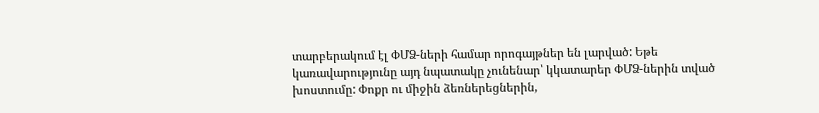տարբերակում էլ ՓՄՁ-ների համար որոգայթներ են լարված: Եթե կառավարությունը այդ նպատակը չունենար՝ կկատարեր ՓՄՁ-ներին տված խոստումը: Փոքր ու միջին ձեռներեցներին,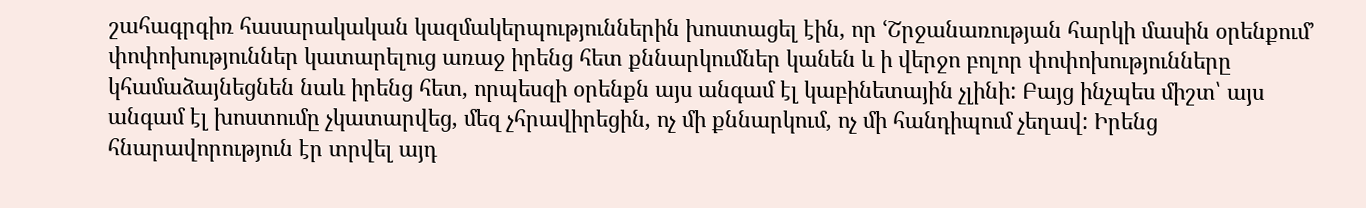շահագրգիռ հասարակական կազմակերպություններին խոստացել էին, որ ՙՇրջանառության հարկի մասին օրենքում՚ փոփոխություններ կատարելուց առաջ իրենց հետ քննարկումներ կանեն և ի վերջո բոլոր փոփոխությունները կհամաձայնեցնեն նաև իրենց հետ, որպեսզի օրենքն այս անգամ էլ կաբինետային չլինի: Բայց ինչպես միշտ՝ այս անգամ էլ խոստումը չկատարվեց, մեզ չհրավիրեցին, ոչ մի քննարկում, ոչ մի հանդիպում չեղավ: Իրենց հնարավորություն էր տրվել այդ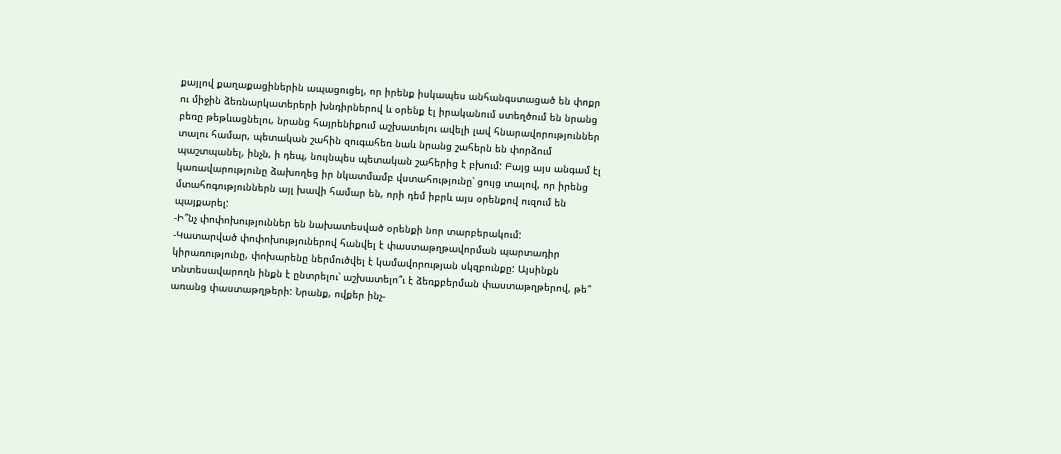քայլով քաղաքացիներին ապացուցել, որ իրենք իսկապես անհանգստացած են փոքր ու միջին ձեռնարկատերերի խնդիրներով և օրենք էլ իրականում ստեղծում են նրանց բեռը թեթևացնելու, նրանց հայրենիքում աշխատելու ավելի լավ հնարավորություններ տալու համար, պետական շահին զուգահեռ նաև նրանց շահերն են փորձում պաշտպանել, ինչն, ի դեպ, նույնպես պետական շահերից է բխում: Բայց այս անգամ էլ կառավարությունը ձախողեց իր նկատմամբ վստահությունը՝ ցույց տալով, որ իրենց մտահոգություններն այլ խավի համար են, որի դեմ իբրև այս օրենքով ուզում են պայքարել:
-Ի՞նչ փոփոխություններ են նախատեսված օրենքի նոր տարբերակում:
-Կատարված փոփոխություներով հանվել է փաստաթղթավորման պարտադիր կիրառությունը, փոխարենը ներմուծվել է կամավորության սկզբունքը: Այսինքն տնտեսավարողն ինքն է ընտրելու՝ աշխատելո՞ւ է ձեռքբերման փաստաթղթերով, թե՞ առանց փաստաթղթերի: Նրանք, ովքեր ինչ-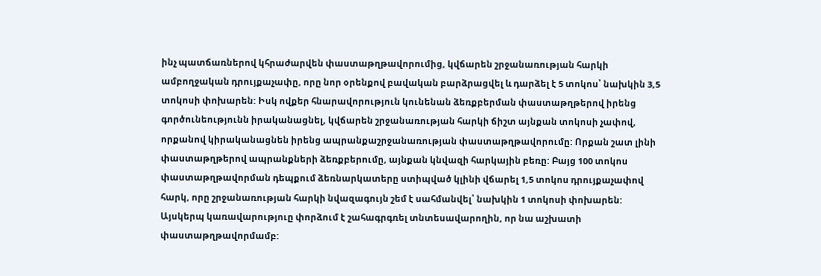ինչ պատճառներով կհրաժարվեն փաստաթղթավորումից, կվճարեն շրջանառության հարկի ամբողջական դրույքաչափը, որը նոր օրենքով բավական բարձրացվել և դարձել է 5 տոկոս՝ նախկին 3,5 տոկոսի փոխարեն: Իսկ ովքեր հնարավորություն կունենան ձեռքբերման փաստաթղթերով իրենց գործունեությունն իրականացնել, կվճարեն շրջանառության հարկի ճիշտ այնքան տոկոսի չափով, որքանով կիրականացնեն իրենց ապրանքաշրջանառության փաստաթղթավորումը: Որքան շատ լինի փաստաթղթերով ապրանքների ձեռքբերումը, այնքան կնվազի հարկային բեռը: Բայց 100 տոկոս փաստաթղթավորման դեպքում ձեռնարկատերը ստիպված կլինի վճարել 1,5 տոկոս դրույքաչափով հարկ, որը շրջանառության հարկի նվազագույն շեմ է սահմանվել՝ նախկին 1 տոկոսի փոխարեն:
Այսկերպ կառավարություը փորձում է շահագրգռել տնտեսավարողին, որ նա աշխատի փաստաթղթավորմամբ: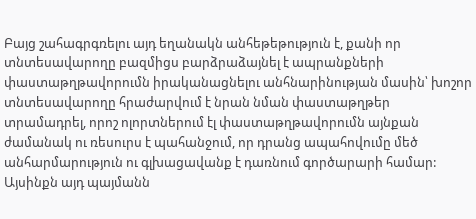Բայց շահագրգռելու այդ եղանակն անհեթեթություն է, քանի որ տնտեսավարողը բազմիցս բարձրաձայնել է ապրանքների փաստաթղթավորումն իրականացնելու անհնարինության մասին՝ խոշոր տնտեսավարողը հրաժարվում է նրան նման փաստաթղթեր տրամադրել, որոշ ոլորտներում էլ փաստաթղթավորումն այնքան ժամանակ ու ռեսուրս է պահանջում, որ դրանց ապահովումը մեծ անհարմարություն ու գլխացավանք է դառնում գործարարի համար: Այսինքն այդ պայմանն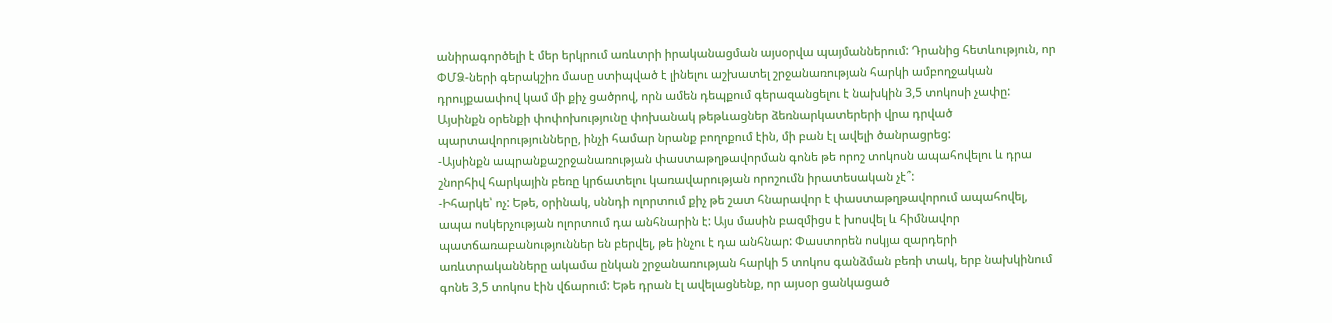անիրագործելի է մեր երկրում առևտրի իրականացման այսօրվա պայմաններում: Դրանից հետևություն, որ ՓՄՁ-ների գերակշիռ մասը ստիպված է լինելու աշխատել շրջանառության հարկի ամբողջական դրույքաափով կամ մի քիչ ցածրով, որն ամեն դեպքում գերազանցելու է նախկին 3,5 տոկոսի չափը: Այսինքն օրենքի փոփոխությունը փոխանակ թեթևացներ ձեռնարկատերերի վրա դրված պարտավորությունները, ինչի համար նրանք բողոքում էին, մի բան էլ ավելի ծանրացրեց:
-Այսինքն ապրանքաշրջանառության փաստաթղթավորման գոնե թե որոշ տոկոսն ապահովելու և դրա շնորհիվ հարկային բեռը կրճատելու կառավարության որոշումն իրատեսական չէ՞:
-Իհարկե՝ ոչ: Եթե, օրինակ, սննդի ոլորտում քիչ թե շատ հնարավոր է փաստաթղթավորում ապահովել, ապա ոսկերչության ոլորտում դա անհնարին է: Այս մասին բազմիցս է խոսվել և հիմնավոր պատճառաբանություններ են բերվել, թե ինչու է դա անհնար: Փաստորեն ոսկյա զարդերի առևտրականները ակամա ընկան շրջանառության հարկի 5 տոկոս գանձման բեռի տակ, երբ նախկինում գոնե 3,5 տոկոս էին վճարում: Եթե դրան էլ ավելացնենք, որ այսօր ցանկացած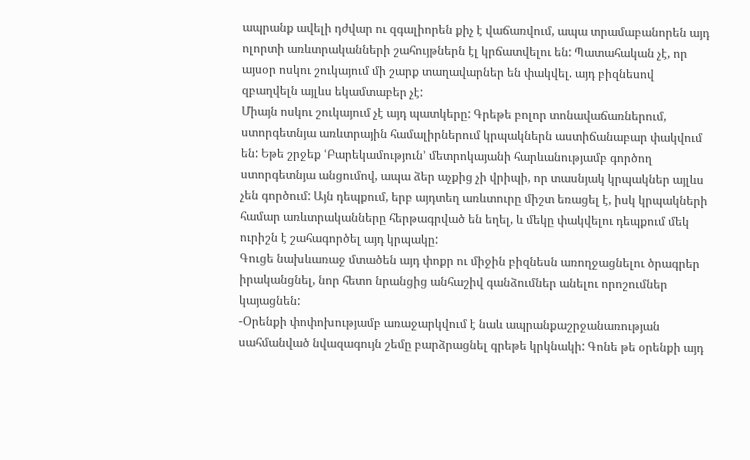ապրանք ավելի դժվար ու զգալիորեն քիչ է վաճառվում, ապա տրամաբանորեն այդ ոլորտի առևտրականների շահույթներն էլ կրճատվելու են: Պատահական չէ, որ այսօր ոսկու շուկայում մի շարք տաղավարներ են փակվել. այդ բիզնեսով զբաղվելն այլևս եկամտաբեր չէ:
Միայն ոսկու շուկայում չէ այդ պատկերը: Գրեթե բոլոր տոնավաճառներում, ստորգետնյա առևտրային համալիրներում կրպակներն աստիճանաբար փակվում են: Եթե շրջեք ՙԲարեկամություն՚ մետրոկայանի հարևանությամբ գործող ստորգետնյա անցումով, ապա ձեր աչքից չի վրիպի, որ տասնյակ կրպակներ այլևս չեն գործում: Այն դեպքում, երբ այդտեղ առևտուրը միշտ եռացել է, իսկ կրպակների համար առևտրականները հերթագրված են եղել, և մեկը փակվելու դեպքում մեկ ուրիշն է շահագործել այդ կրպակը:
Գուցե նախևառաջ մտածեն այդ փոքր ու միջին բիզնեսն առողջացնելու ծրագրեր իրականցնել, նոր հետո նրանցից անհաշիվ գանձումներ անելու որոշումներ կայացնեն:
-Օրենքի փոփոխությամբ առաջարկվում է նաև ապրանքաշրջանառության սահմանված նվազագույն շեմը բարձրացնել գրեթե կրկնակի: Գոնե թե օրենքի այդ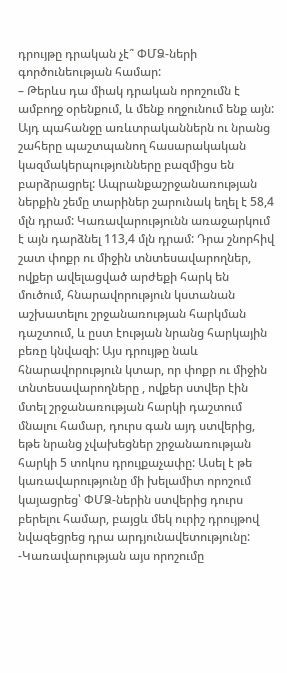դրույթը դրական չէ՞ ՓՄՁ-ների գործունեության համար:
– Թերևս դա միակ դրական որոշումն է ամբողջ օրենքում, և մենք ողջունում ենք այն: Այդ պահանջը առևտրականներն ու նրանց շահերը պաշտպանող հասարակական կազմակերպությունները բազմիցս են բարձրացրել: Ապրանքաշրջանառության ներքին շեմը տարիներ շարունակ եղել է 58,4 մլն դրամ: Կառավարությունն առաջարկում է այն դարձնել 113,4 մլն դրամ: Դրա շնորհիվ շատ փոքր ու միջին տնտեսավարողներ, ովքեր ավելացված արժեքի հարկ են մուծում, հնարավորություն կստանան աշխատելու շրջանառության հարկման դաշտում, և ըստ էության նրանց հարկային բեռը կնվազի: Այս դրույթը նաև հնարավորություն կտար, որ փոքր ու միջին տնտեսավարողները , ովքեր ստվեր էին մտել շրջանառության հարկի դաշտում մնալու համար, դուրս գան այդ ստվերից, եթե նրանց չվախեցներ շրջանառության հարկի 5 տոկոս դրույքաչափը: Ասել է թե կառավարությունը մի խելամիտ որոշում կայացրեց՝ ՓՄՁ-ներին ստվերից դուրս բերելու համար, բայցև մեկ ուրիշ դրույթով նվազեցրեց դրա արդյունավետությունը:
-Կառավարության այս որոշումը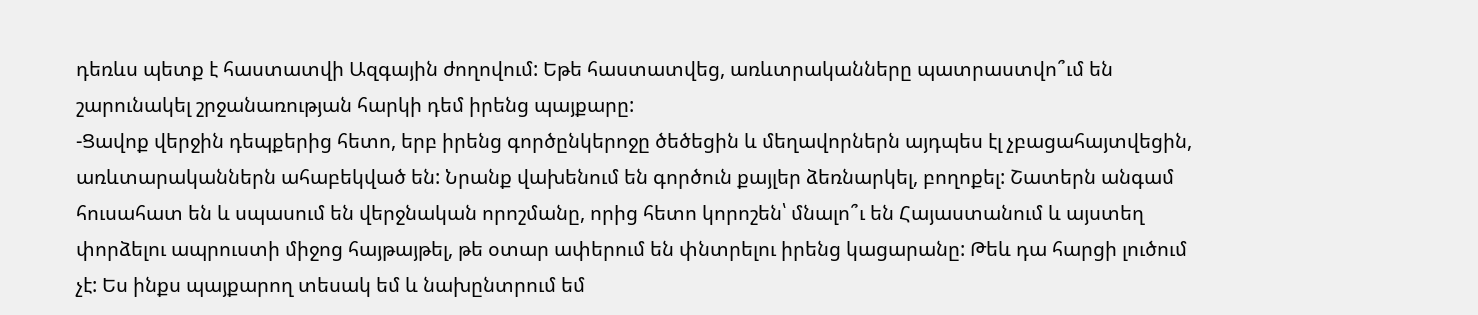դեռևս պետք է հաստատվի Ազգային ժողովում: Եթե հաստատվեց, առևտրականները պատրաստվո՞ւմ են շարունակել շրջանառության հարկի դեմ իրենց պայքարը:
-Ցավոք վերջին դեպքերից հետո, երբ իրենց գործընկերոջը ծեծեցին և մեղավորներն այդպես էլ չբացահայտվեցին, առևտարականներն ահաբեկված են: Նրանք վախենում են գործուն քայլեր ձեռնարկել, բողոքել: Շատերն անգամ հուսահատ են և սպասում են վերջնական որոշմանը, որից հետո կորոշեն՝ մնալո՞ւ են Հայաստանում և այստեղ փորձելու ապրուստի միջոց հայթայթել, թե օտար ափերում են փնտրելու իրենց կացարանը: Թեև դա հարցի լուծում չէ: Ես ինքս պայքարող տեսակ եմ և նախընտրում եմ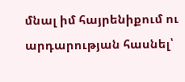մնալ իմ հայրենիքում ու արդարության հասնել՝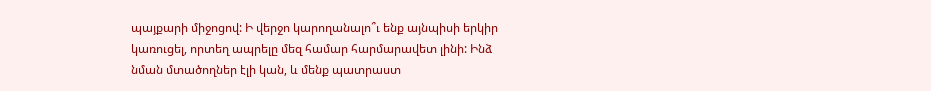պայքարի միջոցով: Ի վերջո կարողանալո՞ւ ենք այնպիսի երկիր կառուցել, որտեղ ապրելը մեզ համար հարմարավետ լինի: Ինձ նման մտածողներ էլի կան, և մենք պատրաստ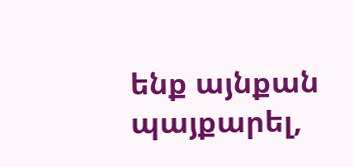ենք այնքան պայքարել,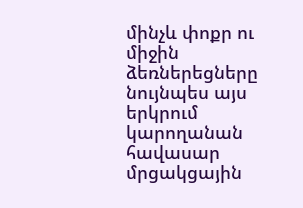մինչև փոքր ու միջին ձեռներեցները նույնպես այս երկրում կարողանան հավասար մրցակցային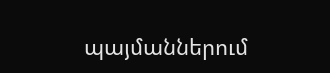պայմաններում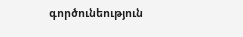գործունեություն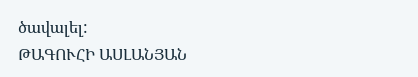ծավալել:
ԹԱԳՈՒՀԻ ԱՍԼԱՆՅԱՆ